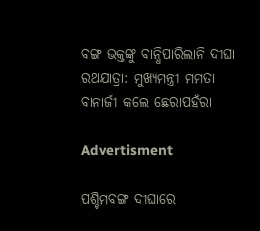ବଙ୍ଗ ଭକ୍ତଙ୍କୁ ବାନ୍ଧିପାରିଲାନି ଦୀଘା ରଥଯାତ୍ରା: ମୁଖ୍ୟମନ୍ତ୍ରୀ ମମତା ବାନାର୍ଜୀ କଲେ ଛେରାପହଁରା

Advertisment

ପଶ୍ଚିମବଙ୍ଗ ଦୀଘାରେ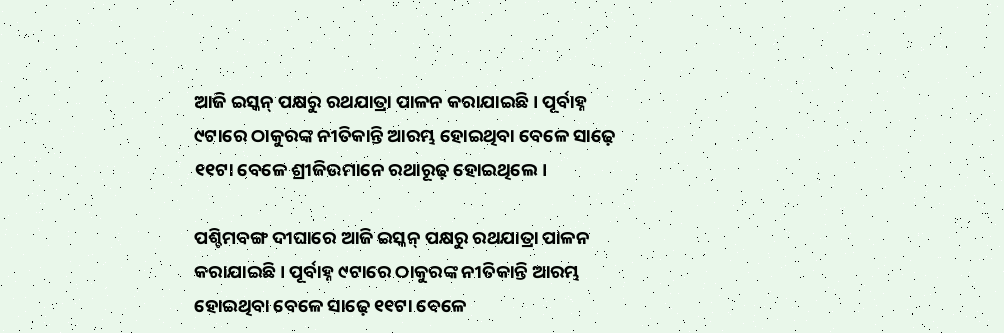ଆଜି ଇସ୍କନ୍‌ ପକ୍ଷରୁ ରଥଯାତ୍ରା ପାଳନ କରାଯାଇଛି। ପୂର୍ବାହ୍ନ ୯ଟାରେ ଠାକୁରଙ୍କ ନୀତିକାନ୍ତି ଆରମ୍ଭ ହୋଇଥିବା ବେଳେ ସାଢ଼େ ୧୧ଟା ବେଳେ ଶ୍ରୀଜିଉମାନେ ରଥାରୂଢ଼ ହୋଇଥିଲେ।

ପଶ୍ଚିମବଙ୍ଗ ଦୀଘାରେ ଆଜି ଇସ୍କନ୍‌ ପକ୍ଷରୁ ରଥଯାତ୍ରା ପାଳନ କରାଯାଇଛି। ପୂର୍ବାହ୍ନ ୯ଟାରେ ଠାକୁରଙ୍କ ନୀତିକାନ୍ତି ଆରମ୍ଭ ହୋଇଥିବା ବେଳେ ସାଢ଼େ ୧୧ଟା ବେଳେ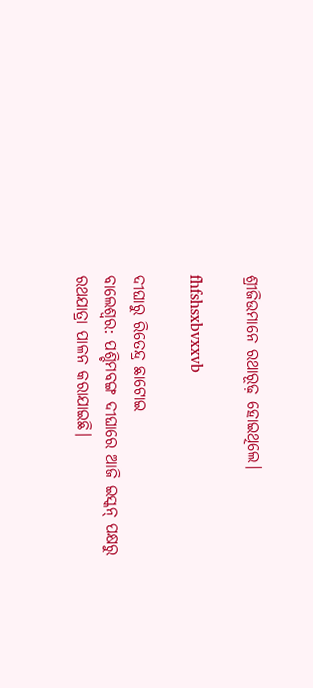ଶ୍ରୀଜିଉମାନେ ରଥାରୂଢ଼ ହୋଇଥିଲେ।

fhfshsxbvxxvb

ଦୀଘାରୁ ରିତେନ୍ଦ୍ର ଛାଟୋଇ
ବାଲେଶ୍ବର: ପଶ୍ଚିମବଙ୍ଗ ଦୀଘାରେ ଆଜି ଇସ୍କନ୍‌ ପକ୍ଷରୁ ରଥଯାତ୍ରା ପାଳନ କରାଯାଇଛି।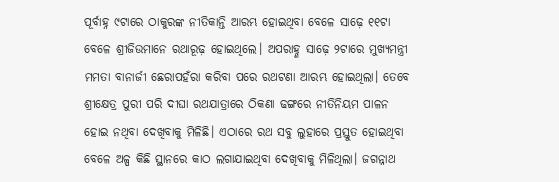ପୂର୍ବାହ୍ନ ୯ଟାରେ ଠାକୁରଙ୍କ ନୀତିକାନ୍ତି ଆରମ୍ଭ ହୋଇଥିବା ବେଳେ ସାଢ଼େ ୧୧ଟା ବେଳେ ଶ୍ରୀଜିଉମାନେ ରଥାରୂଢ଼ ହୋଇଥିଲେ। ଅପରାହ୍ଣ ସାଢ଼େ ୨ଟାରେ ମୁଖ୍ୟମନ୍ତ୍ରୀ ମମତା ବାନାର୍ଜୀ ଛେରାପହଁରା କରିବା ପରେ ରଥଟଣା ଆରମ୍ଭ ହୋଇଥିଲା। ତେବେ ଶ୍ରୀକ୍ଷେତ୍ର ପୁରୀ ପରି ଦୀଘା ରଥଯାତ୍ରାରେ ଠିକଣା ଢଙ୍ଗରେ ନୀତିନିୟମ ପାଳନ ହୋଇ ନଥିବା ଦେଖିବାକୁ ମିଳିଛି। ଏଠାରେ ରଥ ସବୁ ଲୁହାରେ ପ୍ରସ୍ତୁତ ହୋଇଥିବା ବେଳେ ଅଳ୍ପ କିଛି ସ୍ଥାନରେ କାଠ ଲଗାଯାଇଥିବା ଦେଖିବାକୁ ମିଳିଥିଲା। ଜଗନ୍ନାଥ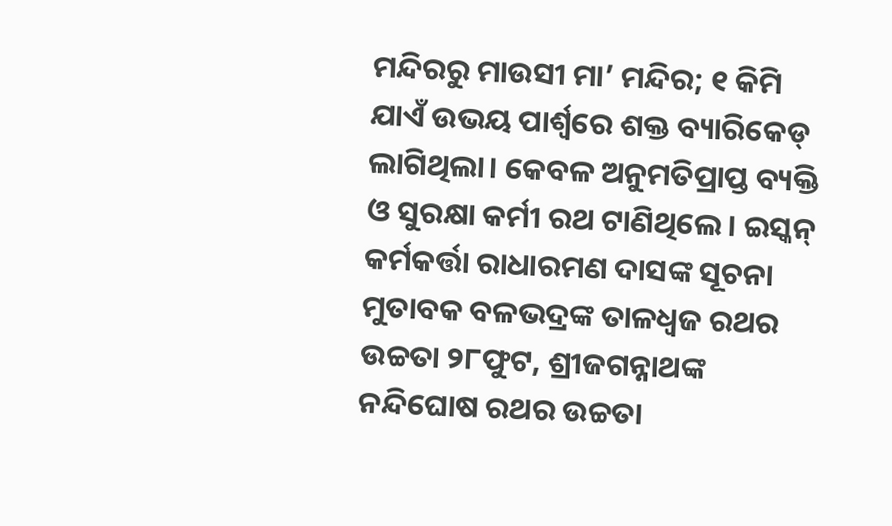ମନ୍ଦିରରୁ ମାଉସୀ ମା’ ମନ୍ଦିର; ୧ କିମି ଯାଏଁ ଉଭୟ ପାର୍ଶ୍ୱରେ ଶକ୍ତ ବ୍ୟାରିକେଡ୍‌ ଲାଗିଥିଲା। କେବଳ ଅନୁମତିପ୍ରାପ୍ତ ବ୍ୟକ୍ତି ଓ ସୁରକ୍ଷା କର୍ମୀ ରଥ ଟାଣିଥିଲେ। ଇସ୍କନ୍‌ କର୍ମକର୍ତ୍ତା ରାଧାରମଣ ଦାସଙ୍କ ସୂଚନା ମୁତାବକ ବଳଭଦ୍ରଙ୍କ ତାଳଧ୍ବଜ ରଥର ଉଚ୍ଚତା ୨୮ଫୁଟ, ଶ୍ରୀଜଗନ୍ନାଥଙ୍କ ନନ୍ଦିଘୋଷ ରଥର ଉଚ୍ଚତା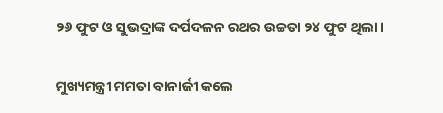୨୬ ଫୁଟ ଓ ସୁଭଦ୍ରାଙ୍କ ଦର୍ପଦଳନ ରଥର ଉଚ୍ଚତା ୨୪ ଫୁଟ ଥିଲା।

ମୁଖ୍ୟମନ୍ତ୍ରୀ ମମତା ବାନାର୍ଜୀ କଲେ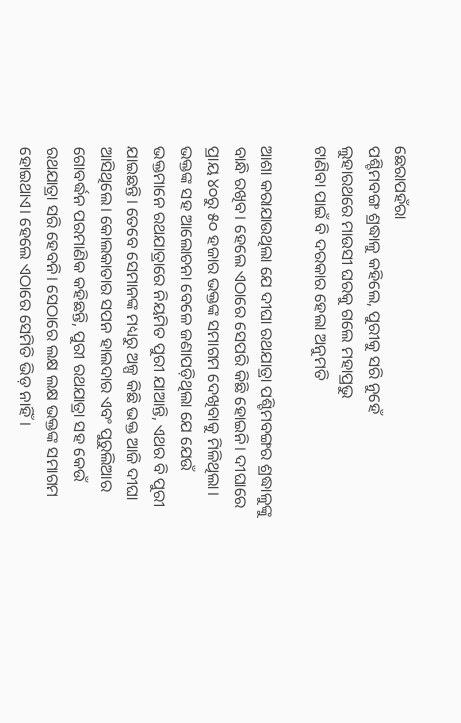ଛେରାପହଁରା
ପଶ୍ଚିମବଙ୍ଗ ଶ୍ରଦ୍ଧାଳୁ କହିଲେ, ପୁରୀକୁ ସରି ନୁହେଁ
ଲୁହାରଥରେ ମାଉସୀ ଘରକୁ ଗଲେ ମହାପ୍ରଭୁ
ଟାଣିବା ପାଇଁ ବି ଦରକାର ହେଲା ଅନୁମତି

ଆଶା କରାଯାଉଥିଲା ଯେ ଦୀଘା ରଥଯାତ୍ରା ପଶ୍ଚିମବଙ୍ଗର ଶ୍ରଦ୍ଧାଳୁଙ୍କୁ ବାନ୍ଧି ରଖିବ। ହେଲେ ଏଠାରେ ସେପରି କିଛି ହୋଇନି। ଦୀଘାରେ ପ୍ରାୟ ୪୦ରୁ ୫୦ ହଜାର ଭକ୍ତଙ୍କ ସମାଗମ ଦେଖିବାକୁ ମିଳିଥିଲା। ଭକ୍ତଙ୍କ ସହ ଆଲୋଚନା ବେଳେ ଜଣାପଡ଼ିଥିଲା ଯେ ଯେଉଁ ଭକ୍ତମାନେ ରଥଯାତ୍ରାରେ ନିୟମିତ ପୁରୀ ଯାଆନ୍ତି, ଏଥର ବି ପୁରୀ ଯାଇଛନ୍ତି। ତେବେ ସେମାନଙ୍କ ମଧ୍ୟରୁ ଅଳ୍ପ କିଛି ଭକ୍ତ ଆଜି ଦୀଘା ଆସିଥିଲେ। କୋଲକାତାର ସପନ ହାଲଦାର ଏବଂ ପୁରୁଲିଆର ଗୋବର୍ଦ୍ଧନ ପରମାଣିକ କହିଛନ୍ତି, ପୁରୀ ରଥଯାତ୍ରା ସହ କେଉଁ ରଥଯାତ୍ରା ସରି ହେବନି। ସେଠାରେ ଲକ୍ଷ ଲକ୍ଷ ଭକ୍ତଙ୍କ ସମାଗମ ହୋଇଥାଏ। ହେଲେ ଏଠାରେ ସେମିତି ଭିଡ଼ ନାହିଁ।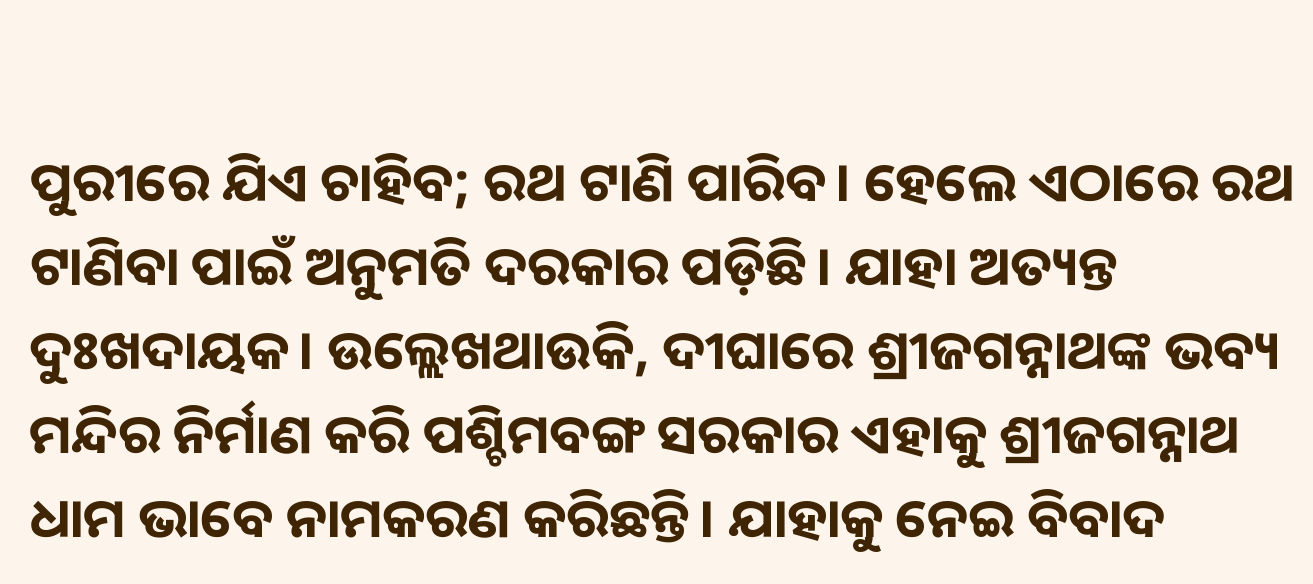ପୁରୀରେ ଯିଏ ଚାହିବ; ରଥ ଟାଣି ପାରିବ। ହେଲେ ଏଠାରେ ରଥ ଟାଣିବା ପାଇଁ ଅନୁମତି ଦରକାର ପଡ଼ିଛି। ଯାହା ଅତ୍ୟନ୍ତ ଦୁଃଖଦାୟକ। ଉଲ୍ଲେଖଥାଉକି, ଦୀଘାରେ ଶ୍ରୀଜଗନ୍ନାଥଙ୍କ ଭବ୍ୟ ମନ୍ଦିର ନିର୍ମାଣ କରି ପଶ୍ଚିମବଙ୍ଗ ସରକାର ଏହାକୁ ଶ୍ରୀଜଗନ୍ନାଥ ଧାମ ଭାବେ ନାମକରଣ କରିଛନ୍ତି। ଯାହାକୁ ନେଇ ବିବାଦ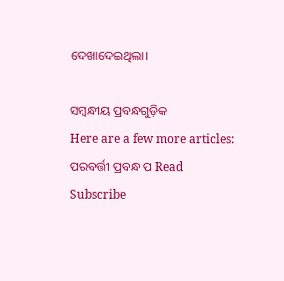ଦେଖାଦେଇଥିଲା।

ସମ୍ବନ୍ଧୀୟ ପ୍ରବନ୍ଧଗୁଡ଼ିକ
Here are a few more articles:
ପରବର୍ତ୍ତୀ ପ୍ରବନ୍ଧ ପ Read
Subscribe